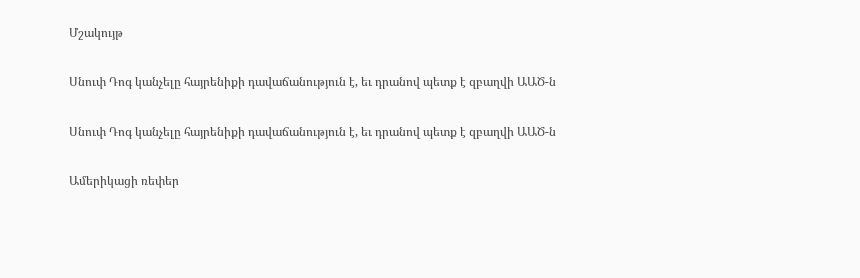Մշակույթ

Սնուփ Դոգ կանչելը հայրենիքի դավաճանություն է, եւ դրանով պետք է զբաղվի ԱԱԾ-ն

Սնուփ Դոգ կանչելը հայրենիքի դավաճանություն է, եւ դրանով պետք է զբաղվի ԱԱԾ-ն

Ամերիկացի ռեփեր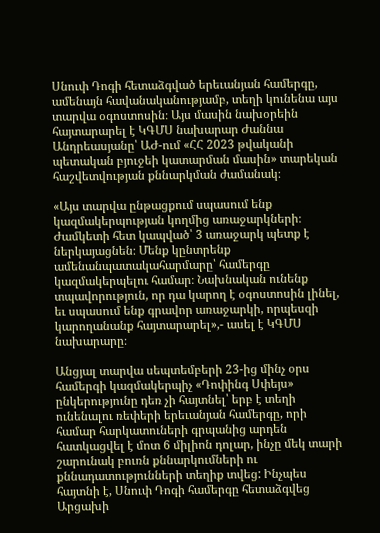Սնուփ Դոգի հետաձգված երեւանյան համերգը, ամենայն հավանականությամբ, տեղի կունենա այս տարվա օգոստոսին։ Այս մասին նախօրեին հայտարարել է ԿԳՄՍ նախարար Ժաննա Անդրեասյանը՝ ԱԺ-ում «ՀՀ 2023 թվականի պետական բյուջեի կատարման մասին» տարեկան հաշվետվության քննարկման ժամանակ։

«Այս տարվա ընթացքում սպասում ենք կազմակերպության կողմից առաջարկների։ Ժամկետի հետ կապված՝ 3 առաջարկ պետք է ներկայացնեն։ Մենք կընտրենք ամենանպատակահարմարը՝ համերգը կազմակերպելու համար։ Նախնական ունենք տպավորություն, որ դա կարող է օգոստոսին լինել, եւ սպասում ենք գրավոր առաջարկի, որպեսզի կարողանանք հայտարարել»,- ասել է ԿԳՄՍ նախարարը։

Անցյալ տարվա սեպտեմբերի 23-ից մինչ օրս համերգի կազմակերպիչ «Դոփինգ Սփեյս» ընկերությունը դեռ չի հայտնել՝ երբ է տեղի ունենալու ռեփերի երեւանյան համերգը, որի համար հարկատուների գրպանից արդեն հատկացվել է մոտ 6 միլիոն դոլար, ինչը մեկ տարի շարունակ բուռն քննարկումների ու քննադատությունների տեղիք տվեց: Ինչպես հայտնի է, Սնուփ Դոգի համերգը հետաձգվեց Արցախի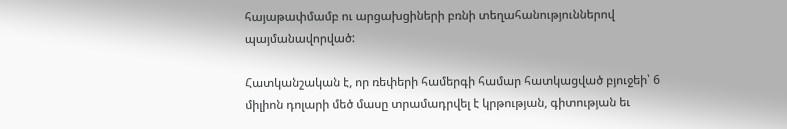հայաթափմամբ ու արցախցիների բռնի տեղահանություններով պայմանավորված:

Հատկանշական է, որ ռեփերի համերգի համար հատկացված բյուջեի՝ 6 միլիոն դոլարի մեծ մասը տրամադրվել է կրթության, գիտության եւ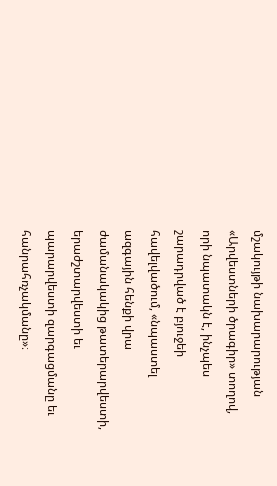մշակույթի նախարարության «Արվեստների ծրագիր» տողով, որի նպատակն է, ինչպես շարադրված է բյուջեի հավելվածում, «նպաստել ազգային հենքի վրա ժամանակակից թատերարվեստի, երաժշտարվեստի եւ պարարվեստի զարգացմանը եւ հանրահռչակմանը»։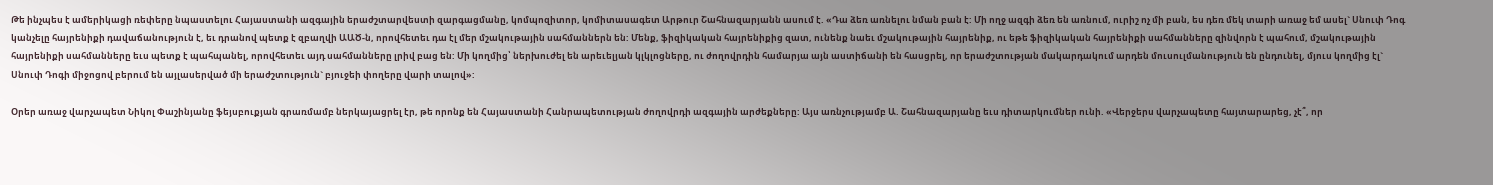Թե ինչպես է ամերիկացի ռեփերը նպաստելու Հայաստանի ազգային երաժշտարվեստի զարգացմանը, կոմպոզիտոր, կոմիտասագետ Արթուր Շահնազարյանն ասում է. «Դա ձեռ առնելու նման բան է: Մի ողջ ազգի ձեռ են առնում, ուրիշ ոչ մի բան, ես դեռ մեկ տարի առաջ եմ ասել` Սնուփ Դոգ կանչելը հայրենիքի դավաճանություն է, եւ դրանով պետք է զբաղվի ԱԱԾ-ն, որովհետեւ դա էլ մեր մշակութային սահմաններն են: Մենք, ֆիզիկական հայրենիքից զատ, ունենք նաեւ մշակութային հայրենիք, ու եթե ֆիզիկական հայրենիքի սահմանները զինվորն է պահում, մշակութային հայրենիքի սահմանները եւս պետք է պահպանել, որովհետեւ այդ սահմանները լրիվ բաց են: Մի կողմից՝ ներխուժել են արեւելյան կլկլոցները, ու ժողովրդին համարյա այն աստիճանի են հասցրել, որ երաժշտության մակարդակում արդեն մուսուլմանություն են ընդունել, մյուս կողմից էլ` Սնուփ Դոգի միջոցով բերում են այլասերված մի երաժշտություն` բյուջեի փողերը վարի տալով»:

Օրեր առաջ վարչապետ Նիկոլ Փաշինյանը ֆեյսբուքյան գրառմամբ ներկայացրել էր, թե որոնք են Հայաստանի Հանրապետության ժողովրդի ազգային արժեքները: Այս առնչությամբ Ա. Շահնազարյանը եւս դիտարկումներ ունի. «Վերջերս վարչապետը հայտարարեց, չէ՞, որ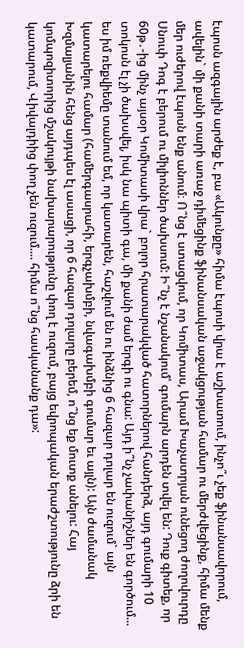էպոսն ազգային արժեք է, բա «Ակունքը» հիմա էպոսի վրա է աշխատում, ինչո՞ւ չեք ֆինանսավորում, ավելին` մի քանի տարի առաջ դիմեցինք ֆինանսական աջակցության համար ու մերժվեցինք, հիմա մենք մեր ուժերով էպոսն ենք անում։ Ո՞նց է ստացվում, որ Կոմիտաս, Արամ Խաչատրյան ունեցող ժողովուրդը Սնուփ Դոգ է բերում ու միլիոններ ծախսում: Ի՞նչ է նշանակում՝ գումարն արդեն տվել են: Դուք գիտեք, որ 60թ․-ից մինչ այսօր Կոմիտասի վրա` բոլոր հրատարակված հատորներով հանդերձ, այդ գումարի 10 տոկոսն էլ չի ծախսվել, իսկ նա պիտի գա, մի քանի ժամ երգի ու գնա: Այդ ի՞նչ չափանիշներ են գործում... ես իմ ռեքվիեմը տանում եմ, որ կատարեն, հաշվում են ու ինձնից 6 հազար դոլար են ուզում` այն կատարելու համար (համերգասրահի, երգչախմբի, նվագախմբի գումար եւ այլն): Այն ժամանակ Խզմալյանին հենց այդպես էլ ասացի, որ 6 հազար դոլարը բերեմ, ո՞նց եք մուտք անելու: Հայ կոմպոզիտորից մշակույթի նախարարությունը փող է ուզում, բայց եվրոպական երաժշտությունը ձրի են կատարում, Վիվալդիից փող չեն ուզում.... հիմա ո՞նց հասկանանք դա»: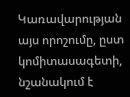Կառավարության այս որոշումը, ըստ կոմիտասագետի, նշանակում է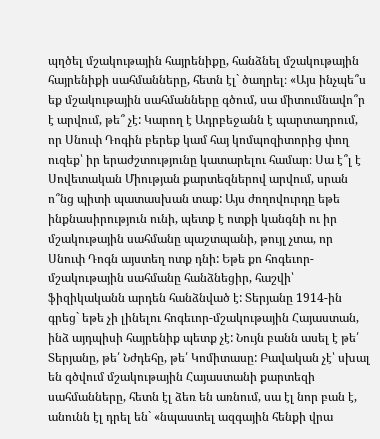պղծել մշակութային հայրենիքը, հանձնել մշակութային հայրենիքի սահմանները, հետն էլ` ծաղրել։ «Այս ինչպե՞ս եք մշակութային սահմանները գծում, սա միտումնավո՞ր է արվում, թե՞ չէ: Կարող է Ադրբեջանն է պարտադրում, որ Սնուփ Դոգին բերեք կամ հայ կոմպոզիտորից փող ուզեք՝ իր երաժշտությունը կատարելու համար։ Սա է՞լ է Սովետական Միության քարտեզներով արվում, սրան ո՞նց պիտի պատասխան տաք: Այս ժողովուրդը եթե ինքնասիրություն ունի, պետք է ոտքի կանգնի ու իր մշակութային սահմանը պաշտպանի, թույլ չտա, որ Սնուփ Դոգն այստեղ ոտք դնի: Եթե քո հոգեւոր-մշակութային սահմանը հանձնեցիր, հաշվի՝ ֆիզիկականն արդեն հանձնված է: Տերյանը 1914-ին գրեց` եթե չի լինելու հոգեւոր-մշակութային Հայաստան, ինձ այդպիսի հայրենիք պետք չէ: Նույն բանն ասել է թե՛ Տերյանը, թե՛ Նժդեհը, թե՛ Կոմիտասը: Բավական չէ՝ սխալ են գծվում մշակութային Հայաստանի քարտեզի սահմանները, հետն էլ ձեռ են առնում, սա էլ նոր բան է, անունն էլ դրել են` «նպաստել ազգային հենքի վրա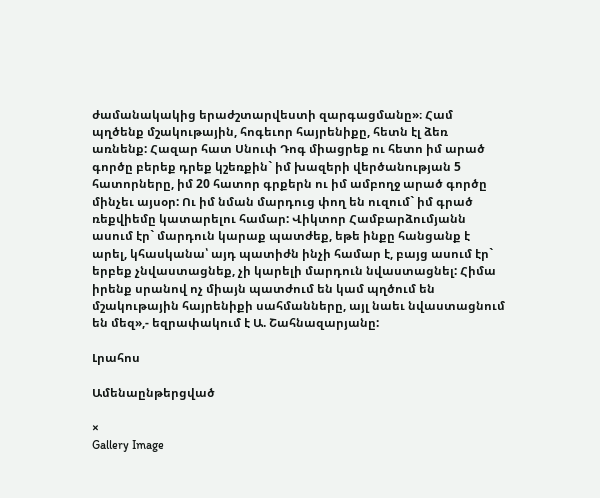ժամանակակից երաժշտարվեստի զարգացմանը»։ Համ պղծենք մշակութային, հոգեւոր հայրենիքը, հետն էլ ձեռ առնենք: Հազար հատ Սնուփ Դոգ միացրեք ու հետո իմ արած գործը բերեք դրեք կշեռքին` իմ խազերի վերծանության 5 հատորները, իմ 20 հատոր գրքերն ու իմ ամբողջ արած գործը մինչեւ այսօր: Ու իմ նման մարդուց փող են ուզում` իմ գրած ռեքվիեմը կատարելու համար: Վիկտոր Համբարձումյանն ասում էր` մարդուն կարաք պատժեք, եթե ինքը հանցանք է արել, կհասկանա՝ այդ պատիժն ինչի համար է, բայց ասում էր` երբեք չնվաստացնեք, չի կարելի մարդուն նվաստացնել: Հիմա իրենք սրանով ոչ միայն պատժում են կամ պղծում են մշակութային հայրենիքի սահմանները, այլ նաեւ նվաստացնում են մեզ»,- եզրափակում է Ա. Շահնազարյանը:

Լրահոս

Ամենաընթերցված

×
Gallery Image